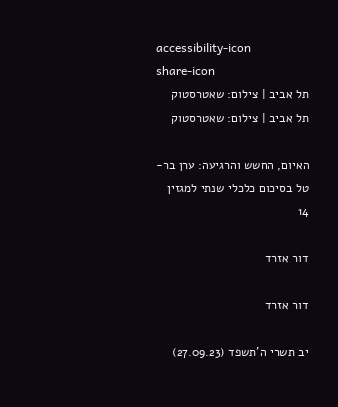accessibility-icon
share-icon
תל אביב | צילום: שאטרסטוק
תל אביב | צילום: שאטרסטוק

האיום, החשש והרגיעה: ערן בר-טל בסיכום כלכלי שנתי למגזין 14

דור אזרד

דור אזרד

יב תשרי ה'תשפד (27.09.23)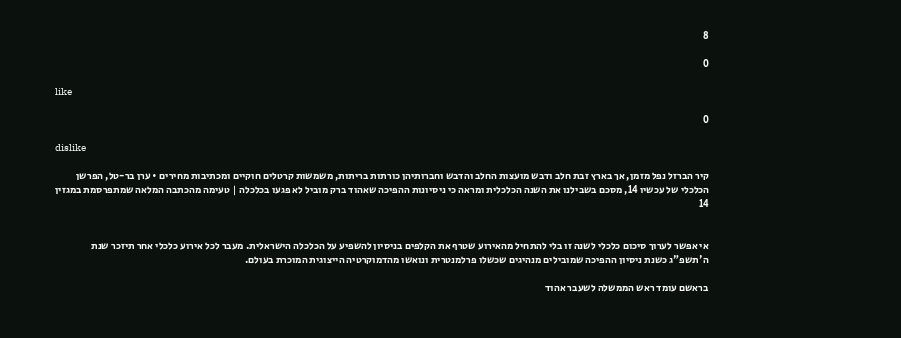8

0

like

0

dislike

קיר הברזל נפל מזמן, אך בארץ זבת חלב ודבש מועצות החלב והדבש וחברותיהן כורתות בריתות, משמשות קרטלים חוקיים ומכתיבות מחירים • ערן בר-טל, הפרשן הכלכלי של עכשיו 14, מסכם בשבילנו את השנה הכלכלית ומראה כי ניסיונות ההפיכה שאהוד ברק מוביל לא פגעו בכלכלה | טעימה מהכתבה המלאה שמתפרסמת במגזין 14


אי אפשר לערוך סיכום כלכלי לשנה זו בלי להתחיל מהאירוע שטרף את הקלפים בניסיון להשפיע על הכלכלה הישראלית. מעבר לכל אירוע כלכלי אחר תיזכר שנת ה'תשפ"ג כשנת ניסיון ההפיכה שמובילים מנהיגים שכשלו פרלמנטרית ונואשו מהדמוקרטיה הייצוגית המוכרת בעולם.

בראשם עומד ראש הממשלה לשעבר אהוד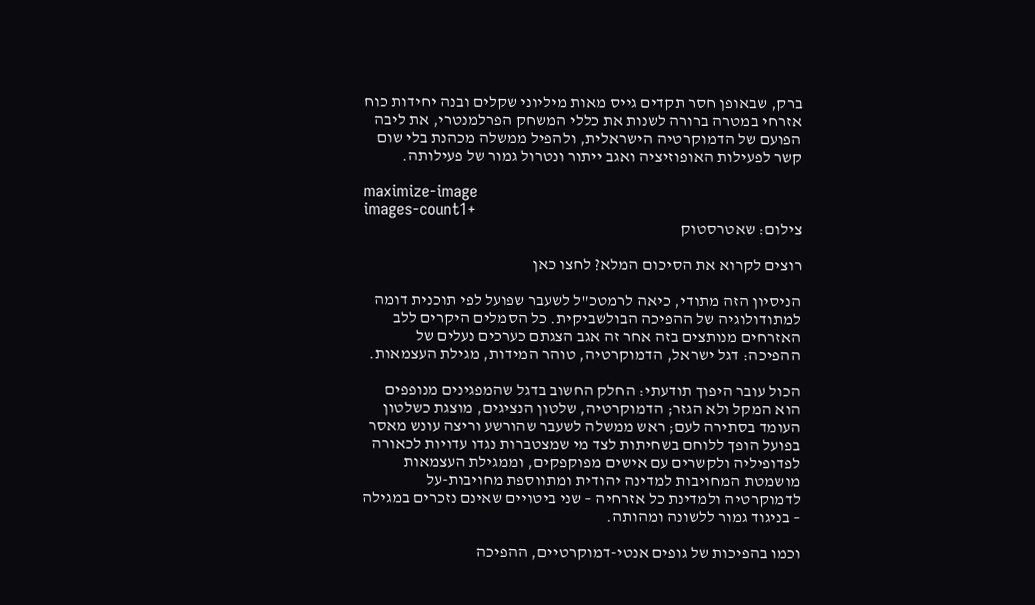ברק, שבאופן חסר תקדים גייס מאות מיליוני שקלים ובנה יחידות כוח אזרחי במטרה ברורה לשנות את כללי המשחק הפרלמנטרי, את ליבה הפועם של הדמוקרטיה הישראלית, ולהפיל ממשלה מכהנת בלי שום קשר לפעילות האופוזיציה ואגב ייתור ונטרול גמור של פעילותה.

maximize-image
images-count1+
צילום: שאטרסטוק

רוצים לקרוא את הסיכום המלא? לחצו כאן

הניסיון הזה מתודי, כיאה לרמטכ"ל לשעבר שפועל לפי תוכנית דומה למתודולוגיה של ההפיכה הבולשביקית. כל הסמלים היקרים ללב האזרחים מנותצים בזה אחר זה אגב הצגתם כערכים נעלים של ההפיכה: דגל ישראל, הדמוקרטיה, טוהר המידות, מגילת העצמאות.

הכול עובר היפוך תודעתי: החלק החשוב בדגל שהמפגינים מנופפים הוא המקל ולא הגזר; הדמוקרטיה, שלטון הנציגים, מוצגת כשלטון העומד בסתירה לעם; ראש ממשלה לשעבר שהורשע וריצה עונש מאסר בפועל הופך ללוחם בשחיתות לצד מי שמצטברות נגדו עדויות לכאורה לפדופיליה ולקשרים עם אישים מפוקפקים, וממגילת העצמאות מושמטת המחויבות למדינה יהודית ומתווספת מחויבות-על לדמוקרטיה ולמדינת כל אזרחיה – שני ביטויים שאינם נזכרים במגילה – בניגוד גמור ללשונה ומהותה.

וכמו בהפיכות של גופים אנטי-דמוקרטיים, ההפיכה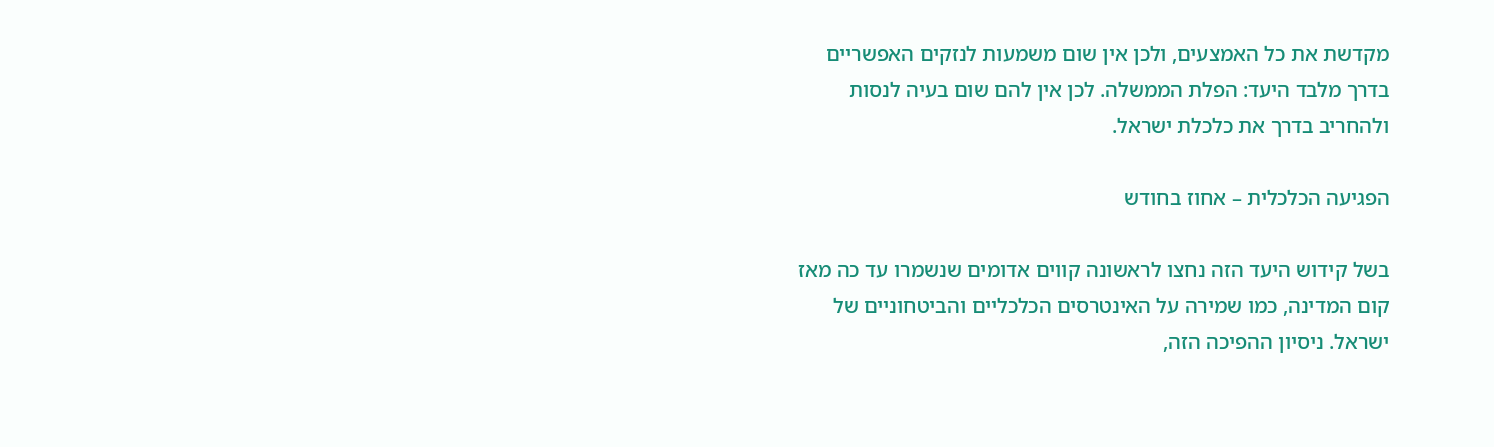מקדשת את כל האמצעים, ולכן אין שום משמעות לנזקים האפשריים בדרך מלבד היעד: הפלת הממשלה. לכן אין להם שום בעיה לנסות ולהחריב בדרך את כלכלת ישראל.

הפגיעה הכלכלית – אחוז בחודש

בשל קידוש היעד הזה נחצו לראשונה קווים אדומים שנשמרו עד כה מאז קום המדינה, כמו שמירה על האינטרסים הכלכליים והביטחוניים של ישראל. ניסיון ההפיכה הזה,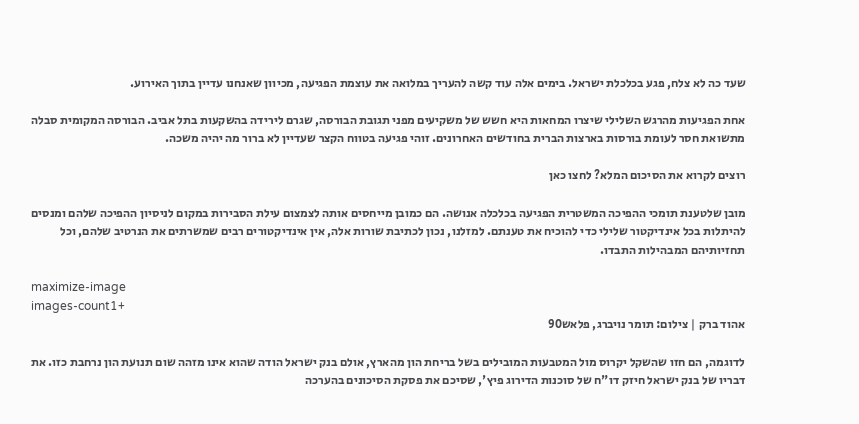שעד כה לא צלח, פגע בכלכלת ישראל. בימים אלה עוד קשה להעריך במלואה את עוצמת הפגיעה, מכיוון שאנחנו עדיין בתוך האירוע.

אחת הפגיעות מהרגש השלילי שיצרו המחאות היא חשש של משקיעים מפני תגובת הבורסה, שגרם לירידה בהשקעות בתל אביב. הבורסה המקומית סבלה מתשואת חסר לעומת בורסות בארצות הברית בחודשים האחרונים. זוהי פגיעה בטווח הקצר שעדיין לא ברור מה יהיה משכה.

רוצים לקרוא את הסיכום המלא? לחצו כאן

מובן שלטענת תומכי ההפיכה המשטרית הפגיעה בכלכלה אנושה. הם כמובן מייחסים אותה לצמצום עילת הסבירות במקום לניסיון ההפיכה שלהם ומנסים להיתלות בכל אינדיקטור שלילי כדי להוכיח את טענתם. למזלנו, נכון לכתיבת שורות אלה, אין אינדיקטורים רבים שמשרתים את הנרטיב שלהם, וכל תחזיותיהם המבהילות התבדו.

maximize-image
images-count1+
אהוד ברק | צילום: תומר נויברג, פלאש90

לדוגמה, הם חזו שהשקל יקרוס מול המטבעות המובילים בשל בריחת הון מהארץ, אולם בנק ישראל הודה שהוא אינו מזהה שום תנועת הון נרחבת כזו. את דבריו של בנק ישראל חיזק דו"ח של סוכנות הדירוג פיץ', שסיכם את פסקת הסיכונים בהערכה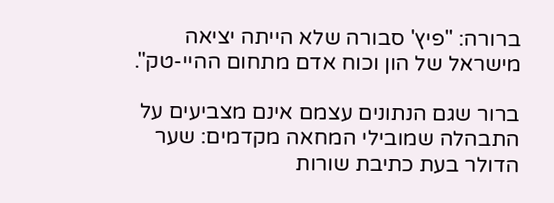ברורה: "פיץ' סבורה שלא הייתה יציאה מישראל של הון וכוח אדם מתחום ההיי-טק".

ברור שגם הנתונים עצמם אינם מצביעים על התבהלה שמובילי המחאה מקדמים: שער הדולר בעת כתיבת שורות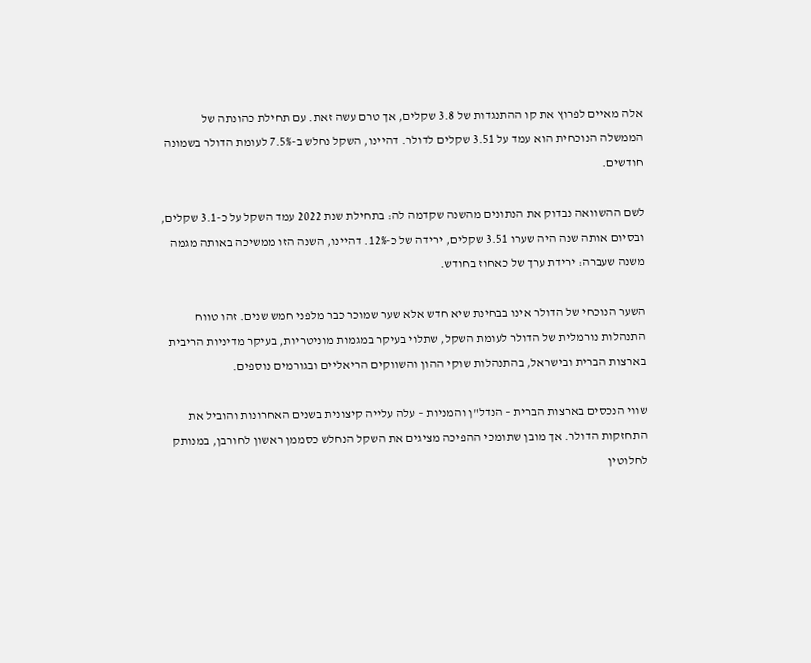אלה מאיים לפרוץ את קו ההתנגדות של 3.8 שקלים, אך טרם עשה זאת. עם תחילת כהונתה של הממשלה הנוכחית הוא עמד על 3.51 שקלים לדולר. דהיינו, השקל נחלש ב-7.5% לעומת הדולר בשמונה חודשים.

לשם ההשוואה נבדוק את הנתונים מהשנה שקדמה לה: בתחילת שנת 2022 עמד השקל על כ-3.1 שקלים, ובסיום אותה שנה היה שערו 3.51 שקלים, ירידה של כ-12%. דהיינו, השנה הזו ממשיכה באותה מגמה משנה שעברה: ירידת ערך של כאחוז בחודש.

השער הנוכחי של הדולר אינו בבחינת שיא חדש אלא שער שמוכר כבר מלפני חמש שנים. זהו טווח התנהלות נורמלית של הדולר לעומת השקל, שתלוי בעיקר במגמות מוניטריות, בעיקר מדיניות הריבית בארצות הברית ובישראל, בהתנהלות שוקי ההון והשווקים הריאליים ובגורמים נוספים.

שווי הנכסים בארצות הברית – הנדל"ן והמניות – עלה עלייה קיצונית בשנים האחרונות והוביל את התחזקות הדולר. אך מובן שתומכי ההפיכה מציגים את השקל הנחלש כסממן ראשון לחורבן, במנותק לחלוטין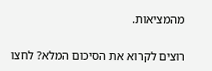מהמציאות.

רוצים לקרוא את הסיכום המלא? לחצו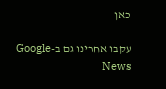כאן

עקבו אחרינו גם ב-Google News